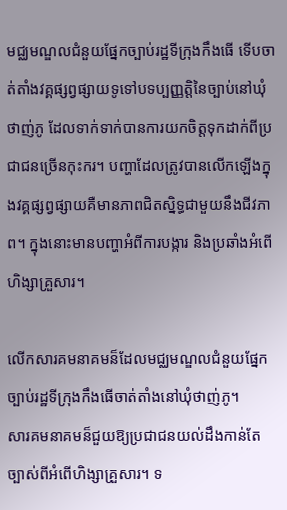មជ្ឈមណ្ឌលជំនួយផ្នែកច្បាប់រដ្ឋទីក្រុងកឹងធើ ទើបចាត់តាំងវគ្គផ្សព្វផ្សាយទូទៅបទប្បញ្ញត្តិនៃច្បាប់នៅឃុំថាញ់ភូ ដែលទាក់ទាក់បានការយកចិត្តទុកដាក់ពីប្រជាជនច្រើនកុះករ។ បញ្ហាដែលត្រូវបានលើកឡើងក្នុងវគ្គផ្សព្វផ្សាយគឺមានភាពជិតស្និទ្ធជាមួយនឹងជីវភាព។ ក្នុងនោះមានបញ្ហាអំពីការបង្ការ និងប្រឆាំងអំពើហិង្សាគ្រួសារ។

លើកសារគមនាគមន៏ដែលមជ្ឈមណ្ឌលជំនួយផ្នែកច្បាប់រដ្ឋទីក្រុងកឹងធើចាត់តាំងនៅឃុំថាញ់ភូ។
សារគមនាគមន៏ជួយឱ្យប្រជាជនយល់ដឹងកាន់តែច្បាស់ពីអំពើហិង្សាគ្រួសារ។ ទ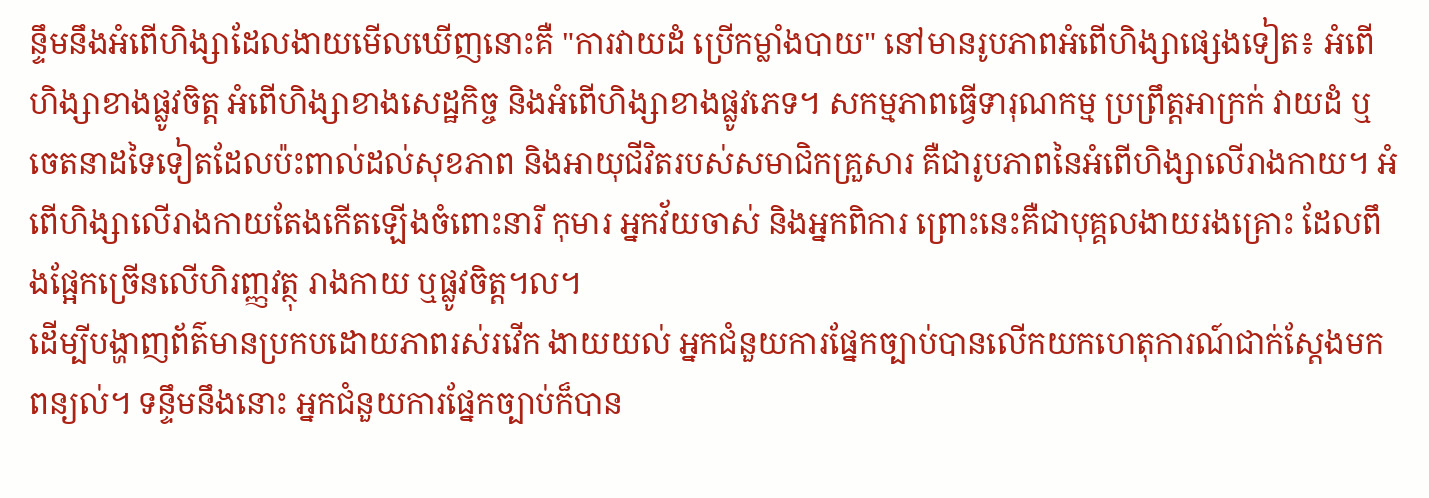ន្ទឹមនឹងអំពើហិង្សាដែលងាយមើលឃើញនោះគឺ "ការវាយដំ ប្រើកម្លាំងបាយ" នៅមានរូបភាពអំពើហិង្សាផ្សេងទៀត៖ អំពើហិង្សាខាងផ្លូវចិត្ត អំពើហិង្សាខាងសេដ្ឋកិច្ច និងអំពើហិង្សាខាងផ្លូវភេទ។ សកម្មភាពធ្វើទារុណកម្ម ប្រព្រឹត្តអាក្រក់ វាយដំ ឬចេតនាដទៃទៀតដែលប៉ះពាល់ដល់សុខភាព និងអាយុជីវិតរបស់សមាជិកគ្រួសារ គឺជារូបភាពនៃអំពើហិង្សាលើរាងកាយ។ អំពើហិង្សាលើរាងកាយតែងកើតឡើងចំពោះនារី កុមារ អ្នកវ័យចាស់ និងអ្នកពិការ ព្រោះនេះគឺជាបុគ្គលងាយរងគ្រោះ ដែលពឹងផ្អែកច្រើនលើហិរញ្ញវត្ថុ រាងកាយ ឬផ្លូវចិត្ត។ល។
ដើម្បីបង្ហាញព័ត៌មានប្រកបដោយភាពរស់រវើក ងាយយល់ អ្នកជំនួយការផ្នែកច្បាប់បានលើកយកហេតុការណ៍ជាក់ស្តែងមកពន្យល់។ ទន្ទឹមនឹងនោះ អ្នកជំនួយការផ្នែកច្បាប់ក៏បាន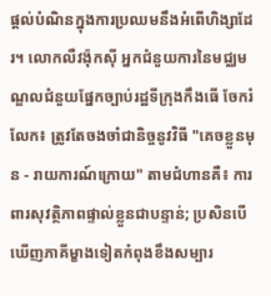ផ្តល់បំណិនក្នុងការប្រឈមនឹងអំពើហិង្សាដែរ។ លោកលឺវង៉ុកស៊ី អ្នកជំនួយការនៃមជ្ឈមណ្ឌលជំនួយផ្នែកច្បាប់រដ្ឋទីក្រុងកឹងធើ ចែករំលែក៖ ត្រូវតែចងចាំជានិច្ចនូវវិធី "គេចខ្លួនមុន - រាយការណ៍ក្រោយ" តាមជំហានគឺ៖ ការពារសុវត្ថិភាពផ្ទាល់ខ្លួនជាបន្ទាន់; ប្រសិនបើឃើញភាគីម្ខាងទៀតកំពុងខឹងសម្បារ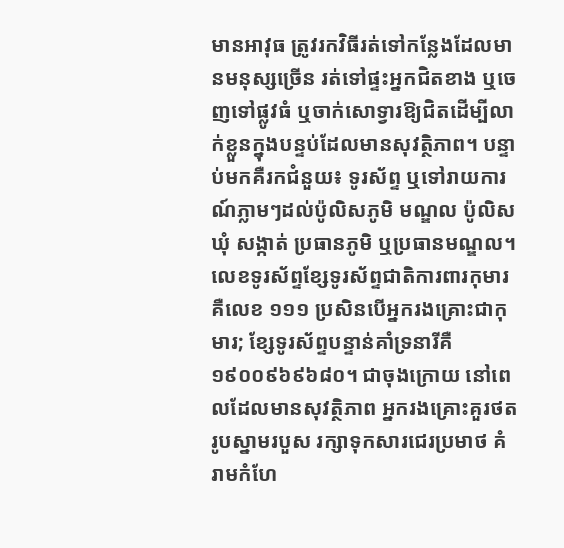មានអាវុធ ត្រូវរកវិធីរត់ទៅកន្លែងដែលមានមនុស្សច្រើន រត់ទៅផ្ទះអ្នកជិតខាង ឬចេញទៅផ្លូវធំ ឬចាក់សោទ្វារឱ្យជិតដើម្បីលាក់ខ្លួនក្នុងបន្ទប់ដែលមានសុវត្ថិភាព។ បន្ទាប់មកគឺរកជំនួយ៖ ទូរស័ព្ទ ឬទៅរាយការណ៍ភ្លាមៗដល់ប៉ូលិសភូមិ មណ្ឌល ប៉ូលិសឃុំ សង្កាត់ ប្រធានភូមិ ឬប្រធានមណ្ឌល។ លេខទូរស័ព្ទខ្សែទូរស័ព្ទជាតិការពារកុមារគឺលេខ ១១១ ប្រសិនបើអ្នករងគ្រោះជាកុមារ; ខ្សែទូរស័ព្ទបន្ទាន់គាំទ្រនារីគឺ ១៩០០៩៦៩៦៨០។ ជាចុងក្រោយ នៅពេលដែលមានសុវត្ថិភាព អ្នករងគ្រោះគួរថតរូបស្នាមរបួស រក្សាទុកសារជេរប្រមាថ គំរាមកំហែ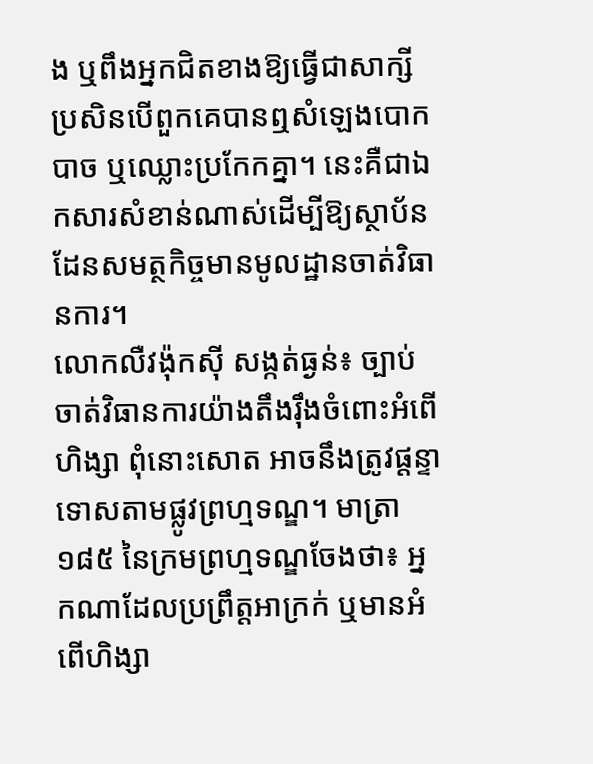ង ឬពឹងអ្នកជិតខាងឱ្យធ្វើជាសាក្សីប្រសិនបើពួកគេបានឮសំឡេងបោកបាច ឬឈ្លោះប្រកែកគ្នា។ នេះគឺជាឯកសារសំខាន់ណាស់ដើម្បីឱ្យស្ថាប័នដែនសមត្ថកិច្ចមានមូលដ្ឋានចាត់វិធានការ។
លោកលឺវង៉ុកស៊ី សង្កត់ធ្ងន់៖ ច្បាប់ចាត់វិធានការយ៉ាងតឹងរ៉ឹងចំពោះអំពើហិង្សា ពុំនោះសោត អាចនឹងត្រូវផ្តន្ទាទោសតាមផ្លូវព្រហ្មទណ្ឌ។ មាត្រា ១៨៥ នៃក្រមព្រហ្មទណ្ឌចែងថា៖ អ្នកណាដែលប្រព្រឹត្តអាក្រក់ ឬមានអំពើហិង្សា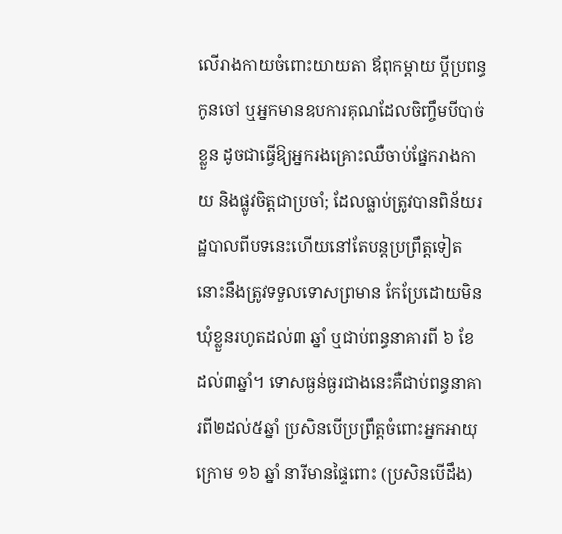លើរាងកាយចំពោះយាយតា ឪពុកម្តាយ ប្តីប្រពន្ធ កូនចៅ ឬអ្នកមានឧបការគុណដែលចិញ្ចឹមបីបាច់ខ្លួន ដូចជាធ្វើឱ្យអ្នករងគ្រោះឈឺចាប់ផ្នែករាងកាយ និងផ្លូវចិត្តជាប្រចាំ; ដែលធ្លាប់ត្រូវបានពិន័យរដ្ឋបាលពីបទនេះហើយនៅតែបន្តប្រព្រឹត្តទៀត នោះនឹងត្រូវទទួលទោសព្រមាន កែប្រែដោយមិនឃុំខ្លួនរហូតដល់៣ ឆ្នាំ ឬជាប់ពន្ធនាគារពី ៦ ខែ ដល់៣ឆ្នាំ។ ទោសធ្ងន់ធ្ងរជាងនេះគឺជាប់ពន្ធនាគារពី២ដល់៥ឆ្នាំ ប្រសិនបើប្រព្រឹត្តចំពោះអ្នកអាយុក្រោម ១៦ ឆ្នាំ នារីមានផ្ទៃពោះ (ប្រសិនបើដឹង)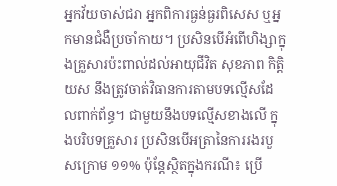អ្នកវ័យចាស់ជរា អ្នកពិការធ្ងន់ធ្ងរពិសេស ឬអ្នកមានជំងឺប្រចាំកាយ។ ប្រសិនបើអំពើហិង្សាក្នុងគ្រួសារប៉ះពាល់ដល់អាយុជីវិត សុខភាព កិត្តិយស នឹងត្រូវចាត់វិធានការតាមបទល្មើសដែលពាក់ព័ន្ធ។ ជាមួយនឹងបទល្មើសខាងលើ ក្នុងបរិបទគ្រួសារ ប្រសិនបើអត្រានៃការរងរបួសក្រោម ១១% ប៉ុន្តែស្ថិតក្នុងករណី៖ ប្រើ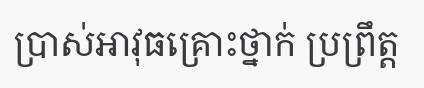ប្រាស់អាវុធគ្រោះថ្នាក់ ប្រព្រឹត្ត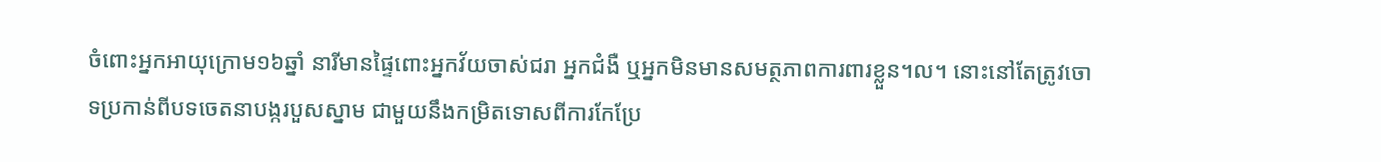ចំពោះអ្នកអាយុក្រោម១៦ឆ្នាំ នារីមានផ្ទៃពោះអ្នកវ័យចាស់ជរា អ្នកជំងឺ ឬអ្នកមិនមានសមត្ថភាពការពារខ្លួន។ល។ នោះនៅតែត្រូវចោទប្រកាន់ពីបទចេតនាបង្ករបួសស្នាម ជាមួយនឹងកម្រិតទោសពីការកែប្រែ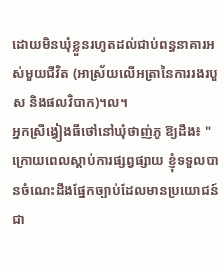ដោយមិនឃុំខ្លួនរហូតដល់ជាប់ពន្ធនាគារអស់មួយជីវិត (អាស្រ័យលើអត្រានៃការរងរបួស និងផលវិបាក)។ល។
អ្នកស្រីង្វៀងធីថៅនៅឃុំថាញ់ភូ ឱ្យដឹង៖ "ក្រោយពេលស្តាប់ការផ្សព្វផ្សាយ ខ្ញុំទទួលបានចំណេះដឹងផ្នែកច្បាប់ដែលមានប្រយោជន៍ជា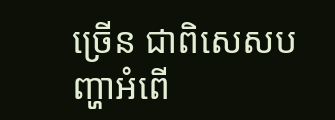ច្រើន ជាពិសេសបញ្ហាអំពើ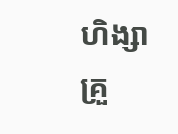ហិង្សាគ្រួ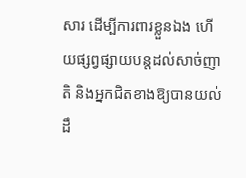សារ ដើម្បីការពារខ្លួនឯង ហើយផ្សព្វផ្សាយបន្តដល់សាច់ញាតិ និងអ្នកជិតខាងឱ្យបានយល់ដឹ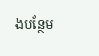ងបន្ថែម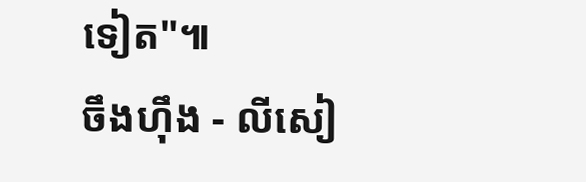ទៀត"៕
ចឹងហ៊ឹង - លីសៀ